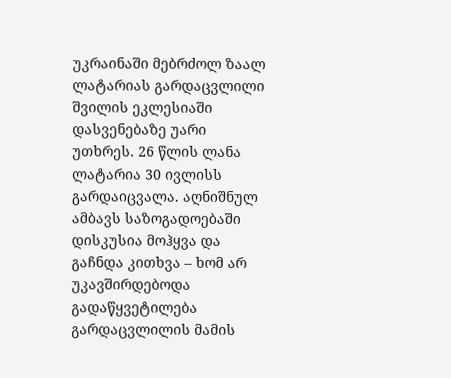უკრაინაში მებრძოლ ზაალ ლატარიას გარდაცვლილი შვილის ეკლესიაში დასვენებაზე უარი უთხრეს. 26 წლის ლანა ლატარია 30 ივლისს გარდაიცვალა. აღნიშნულ ამბავს საზოგადოებაში დისკუსია მოჰყვა და გაჩნდა კითხვა – ხომ არ უკავშირდებოდა გადაწყვეტილება გარდაცვლილის მამის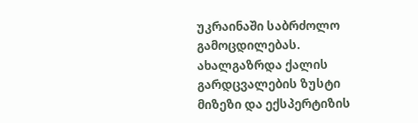უკრაინაში საბრძოლო გამოცდილებას.
ახალგაზრდა ქალის გარდცვალების ზუსტი მიზეზი და ექსპერტიზის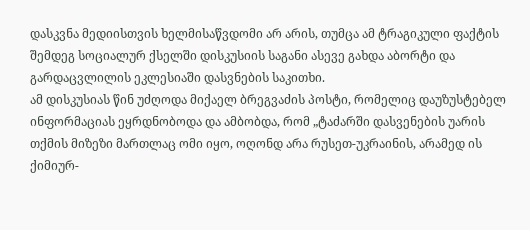დასკვნა მედიისთვის ხელმისაწვდომი არ არის, თუმცა ამ ტრაგიკული ფაქტის შემდეგ სოციალურ ქსელში დისკუსიის საგანი ასევე გახდა აბორტი და გარდაცვლილის ეკლესიაში დასვნების საკითხი.
ამ დისკუსიას წინ უძღოდა მიქაელ ბრეგვაძის პოსტი, რომელიც დაუზუსტებელ ინფორმაციას ეყრდნობოდა და ამბობდა, რომ „ტაძარში დასვენების უარის თქმის მიზეზი მართლაც ომი იყო, ოღონდ არა რუსეთ-უკრაინის, არამედ ის ქიმიურ-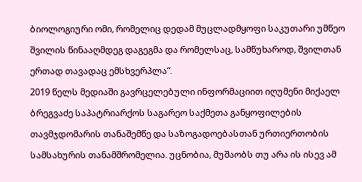ბიოლოგიური ომი, რომელიც დედამ მუცლადმყოფი საკუთარი უმწეო შვილის წინააღმდეგ დაგეგმა და რომელსაც, სამწუხაროდ, შვილთან ერთად თავადაც ემსხვერპლა“.
2019 წელს მედიაში გავრცელებული ინფორმაციით იღუმენი მიქაელ ბრეგვაძე საპატრიარქოს საგარეო საქმეთა განყოფილების თავმჯდომარის თანაშემწე და საზოგადოებასთან ურთიერთობის სამსახურის თანამშრომელია. უცნობია, მუშაობს თუ არა ის ისევ ამ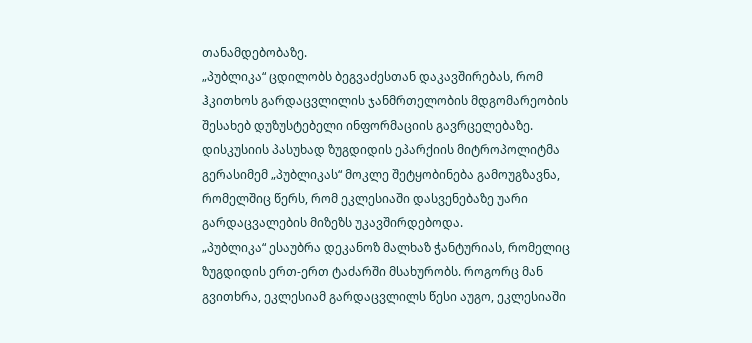თანამდებობაზე.
„პუბლიკა“ ცდილობს ბეგვაძესთან დაკავშირებას, რომ ჰკითხოს გარდაცვლილის ჯანმრთელობის მდგომარეობის შესახებ დუზუსტებელი ინფორმაციის გავრცელებაზე.
დისკუსიის პასუხად ზუგდიდის ეპარქიის მიტროპოლიტმა გერასიმემ „პუბლიკას“ მოკლე შეტყობინება გამოუგზავნა, რომელშიც წერს, რომ ეკლესიაში დასვენებაზე უარი გარდაცვალების მიზეზს უკავშირდებოდა.
„პუბლიკა“ ესაუბრა დეკანოზ მალხაზ ჭანტურიას, რომელიც ზუგდიდის ერთ-ერთ ტაძარში მსახურობს. როგორც მან გვითხრა, ეკლესიამ გარდაცვლილს წესი აუგო, ეკლესიაში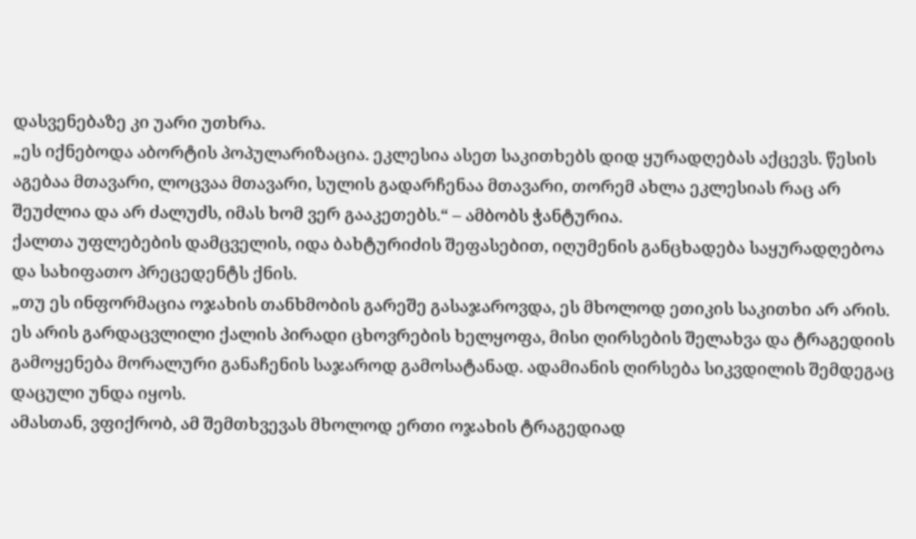დასვენებაზე კი უარი უთხრა.
„ეს იქნებოდა აბორტის პოპულარიზაცია. ეკლესია ასეთ საკითხებს დიდ ყურადღებას აქცევს. წესის აგებაა მთავარი, ლოცვაა მთავარი, სულის გადარჩენაა მთავარი, თორემ ახლა ეკლესიას რაც არ შეუძლია და არ ძალუძს, იმას ხომ ვერ გააკეთებს.“ – ამბობს ჭანტურია.
ქალთა უფლებების დამცველის, იდა ბახტურიძის შეფასებით, იღუმენის განცხადება საყურადღებოა და სახიფათო პრეცედენტს ქნის.
„თუ ეს ინფორმაცია ოჯახის თანხმობის გარეშე გასაჯაროვდა, ეს მხოლოდ ეთიკის საკითხი არ არის. ეს არის გარდაცვლილი ქალის პირადი ცხოვრების ხელყოფა, მისი ღირსების შელახვა და ტრაგედიის გამოყენება მორალური განაჩენის საჯაროდ გამოსატანად. ადამიანის ღირსება სიკვდილის შემდეგაც დაცული უნდა იყოს.
ამასთან, ვფიქრობ, ამ შემთხვევას მხოლოდ ერთი ოჯახის ტრაგედიად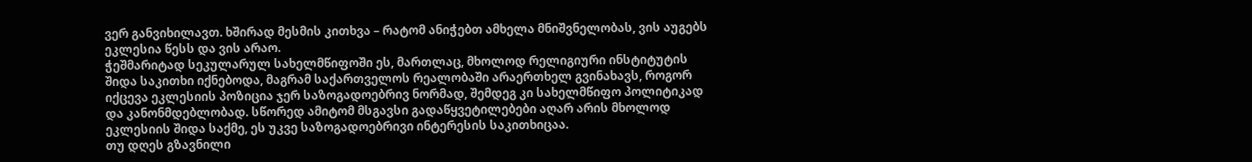ვერ განვიხილავთ. ხშირად მესმის კითხვა – რატომ ანიჭებთ ამხელა მნიშვნელობას, ვის აუგებს ეკლესია წესს და ვის არაო.
ჭეშმარიტად სეკულარულ სახელმწიფოში ეს, მართლაც, მხოლოდ რელიგიური ინსტიტუტის შიდა საკითხი იქნებოდა, მაგრამ საქართველოს რეალობაში არაერთხელ გვინახავს, როგორ იქცევა ეკლესიის პოზიცია ჯერ საზოგადოებრივ ნორმად, შემდეგ კი სახელმწიფო პოლიტიკად და კანონმდებლობად. სწორედ ამიტომ მსგავსი გადაწყვეტილებები აღარ არის მხოლოდ ეკლესიის შიდა საქმე, ეს უკვე საზოგადოებრივი ინტერესის საკითხიცაა.
თუ დღეს გზავნილი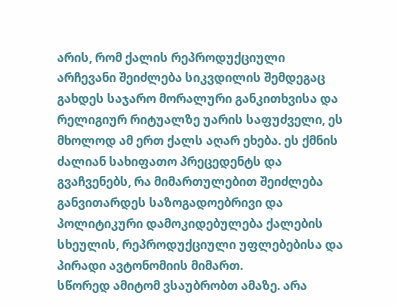არის, რომ ქალის რეპროდუქციული არჩევანი შეიძლება სიკვდილის შემდეგაც გახდეს საჯარო მორალური განკითხვისა და რელიგიურ რიტუალზე უარის საფუძველი, ეს მხოლოდ ამ ერთ ქალს აღარ ეხება. ეს ქმნის ძალიან სახიფათო პრეცედენტს და გვაჩვენებს, რა მიმართულებით შეიძლება განვითარდეს საზოგადოებრივი და პოლიტიკური დამოკიდებულება ქალების სხეულის, რეპროდუქციული უფლებებისა და პირადი ავტონომიის მიმართ.
სწორედ ამიტომ ვსაუბრობთ ამაზე. არა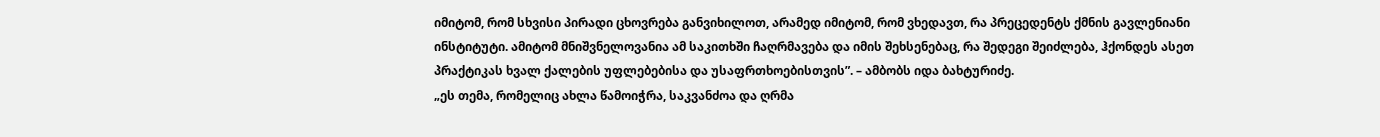იმიტომ, რომ სხვისი პირადი ცხოვრება განვიხილოთ, არამედ იმიტომ, რომ ვხედავთ, რა პრეცედენტს ქმნის გავლენიანი ინსტიტუტი. ამიტომ მნიშვნელოვანია ამ საკითხში ჩაღრმავება და იმის შეხსენებაც, რა შედეგი შეიძლება, ჰქონდეს ასეთ პრაქტიკას ხვალ ქალების უფლებებისა და უსაფრთხოებისთვის”. – ამბობს იდა ბახტურიძე.
„ეს თემა, რომელიც ახლა წამოიჭრა, საკვანძოა და ღრმა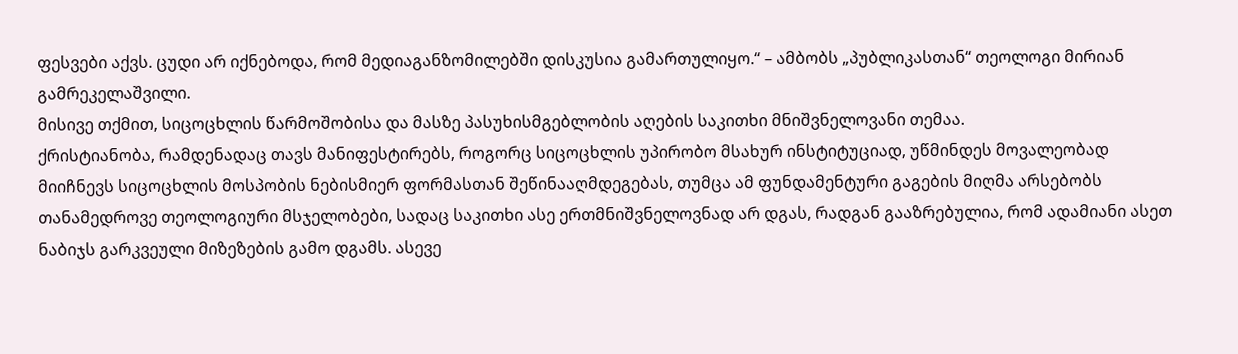ფესვები აქვს. ცუდი არ იქნებოდა, რომ მედიაგანზომილებში დისკუსია გამართულიყო.“ – ამბობს „პუბლიკასთან“ თეოლოგი მირიან გამრეკელაშვილი.
მისივე თქმით, სიცოცხლის წარმოშობისა და მასზე პასუხისმგებლობის აღების საკითხი მნიშვნელოვანი თემაა.
ქრისტიანობა, რამდენადაც თავს მანიფესტირებს, როგორც სიცოცხლის უპირობო მსახურ ინსტიტუციად, უწმინდეს მოვალეობად მიიჩნევს სიცოცხლის მოსპობის ნებისმიერ ფორმასთან შეწინააღმდეგებას, თუმცა ამ ფუნდამენტური გაგების მიღმა არსებობს თანამედროვე თეოლოგიური მსჯელობები, სადაც საკითხი ასე ერთმნიშვნელოვნად არ დგას, რადგან გააზრებულია, რომ ადამიანი ასეთ ნაბიჯს გარკვეული მიზეზების გამო დგამს. ასევე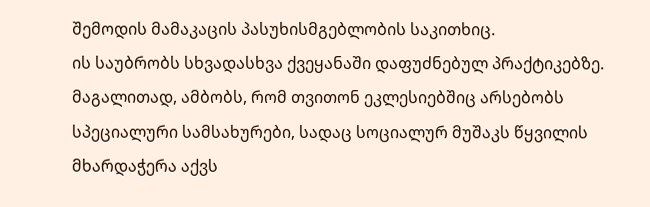შემოდის მამაკაცის პასუხისმგებლობის საკითხიც.
ის საუბრობს სხვადასხვა ქვეყანაში დაფუძნებულ პრაქტიკებზე. მაგალითად, ამბობს, რომ თვითონ ეკლესიებშიც არსებობს სპეციალური სამსახურები, სადაც სოციალურ მუშაკს წყვილის მხარდაჭერა აქვს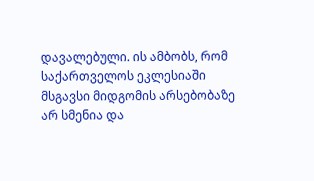დავალებული. ის ამბობს, რომ საქართველოს ეკლესიაში მსგავსი მიდგომის არსებობაზე არ სმენია და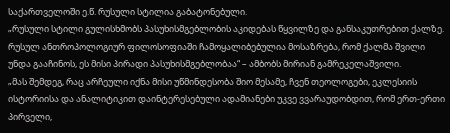საქართველოში ე.წ. რუსული სტილია გაბატონებული.
„რუსული სტილი გულისხმობს პასუხისმგებლობის აკიდებას წყვილზე და განსაკუთრებით ქალზე. რუსულ ანთროპოლოგიურ ფილოსოფიაში ჩამოყალიბებულია მოსაზრება, რომ ქალმა შვილი უნდა გააჩინოს, ეს მისი პირადი პასუხისმგებლობაა“ – ამბობს მირიან გამრეკელაშვილი.
„მას შემდეგ, რაც არჩეული იქნა მისი უწმინდესობა შიო მესამე, ჩვენ თეოლოგები, ეკლესიის ისტორიისა და ანალიტიკით დაინტერესებული ადამიანები უკვე ვვარაუდობდით, რომ ერთ-ერთი პირველი,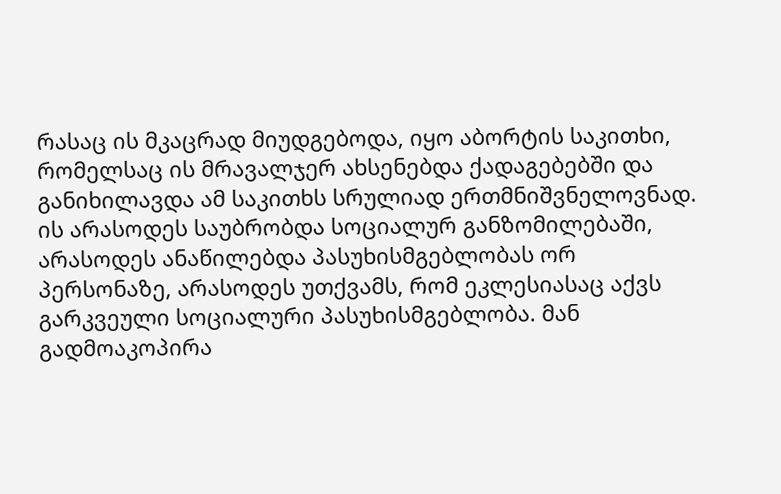რასაც ის მკაცრად მიუდგებოდა, იყო აბორტის საკითხი, რომელსაც ის მრავალჯერ ახსენებდა ქადაგებებში და განიხილავდა ამ საკითხს სრულიად ერთმნიშვნელოვნად.
ის არასოდეს საუბრობდა სოციალურ განზომილებაში, არასოდეს ანაწილებდა პასუხისმგებლობას ორ პერსონაზე, არასოდეს უთქვამს, რომ ეკლესიასაც აქვს გარკვეული სოციალური პასუხისმგებლობა. მან გადმოაკოპირა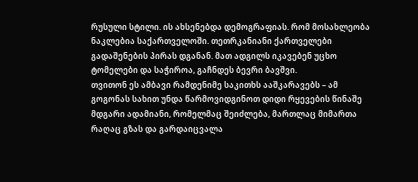რუსული სტილი. ის ახსენებდა დემოგრაფიას. რომ მოსახლეობა ნაკლებია საქართველოში. თეთრკანიანი ქართველები გადაშენების პირას დგანან. მათ ადგილს იკავებენ უცხო ტომელები და საჭიროა, გაჩნდეს ბევრი ბავშვი.
თვითონ ეს ამბავი რამდენიმე საკითხს ააშკარავებს – ამ გოგონას სახით უნდა წარმოვიდგინოთ დიდი რყევების წინაშე მდგარი ადამიანი, რომელმაც შეიძლება, მართლაც მიმართა რაღაც გზას და გარდაიცვალა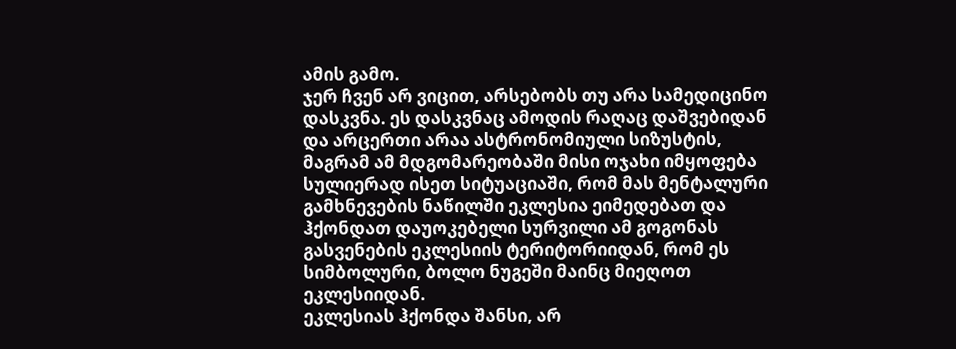ამის გამო.
ჯერ ჩვენ არ ვიცით, არსებობს თუ არა სამედიცინო დასკვნა. ეს დასკვნაც ამოდის რაღაც დაშვებიდან და არცერთი არაა ასტრონომიული სიზუსტის, მაგრამ ამ მდგომარეობაში მისი ოჯახი იმყოფება სულიერად ისეთ სიტუაციაში, რომ მას მენტალური გამხნევების ნაწილში ეკლესია ეიმედებათ და ჰქონდათ დაუოკებელი სურვილი ამ გოგონას გასვენების ეკლესიის ტერიტორიიდან, რომ ეს სიმბოლური, ბოლო ნუგეში მაინც მიეღოთ ეკლესიიდან.
ეკლესიას ჰქონდა შანსი, არ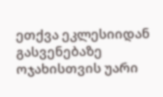ეთქვა ეკლესიიდან გასვენებაზე ოჯახისთვის უარი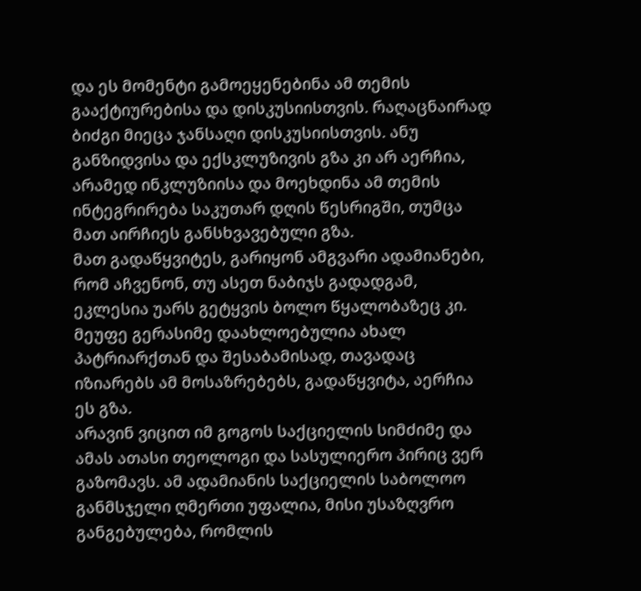და ეს მომენტი გამოეყენებინა ამ თემის გააქტიურებისა და დისკუსიისთვის. რაღაცნაირად ბიძგი მიეცა ჯანსაღი დისკუსიისთვის. ანუ განზიდვისა და ექსკლუზივის გზა კი არ აერჩია, არამედ ინკლუზიისა და მოეხდინა ამ თემის ინტეგრირება საკუთარ დღის წესრიგში, თუმცა მათ აირჩიეს განსხვავებული გზა.
მათ გადაწყვიტეს, გარიყონ ამგვარი ადამიანები, რომ აჩვენონ, თუ ასეთ ნაბიჯს გადადგამ, ეკლესია უარს გეტყვის ბოლო წყალობაზეც კი.
მეუფე გერასიმე დაახლოებულია ახალ პატრიარქთან და შესაბამისად, თავადაც იზიარებს ამ მოსაზრებებს, გადაწყვიტა, აერჩია ეს გზა.
არავინ ვიცით იმ გოგოს საქციელის სიმძიმე და ამას ათასი თეოლოგი და სასულიერო პირიც ვერ გაზომავს. ამ ადამიანის საქციელის საბოლოო განმსჯელი ღმერთი უფალია, მისი უსაზღვრო განგებულება, რომლის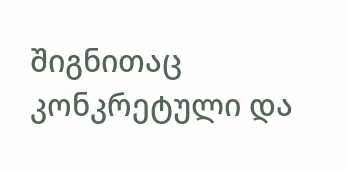შიგნითაც კონკრეტული და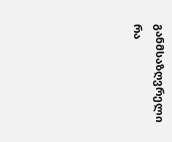განმსაზღვრელი რა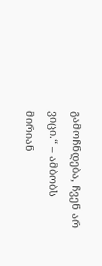გამოჩნდება, ჩვენ არ ვიცი.“ – ამბობს მირიან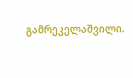გამრეკელაშვილი.